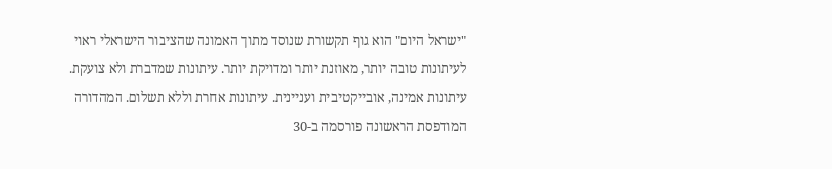"ישראל היום" הוא גוף תקשורת שנוסד מתוך האמונה שהציבור הישראלי ראוי לעיתונות טובה יותר, מאוזנת יותר ומדויקת יותר. עיתונות שמדברת ולא צועקת. עיתונות אמינה, אובייקטיבית ועניינית. עיתונות אחרת וללא תשלום. המהדורה המודפסת הראשונה פורסמה ב-30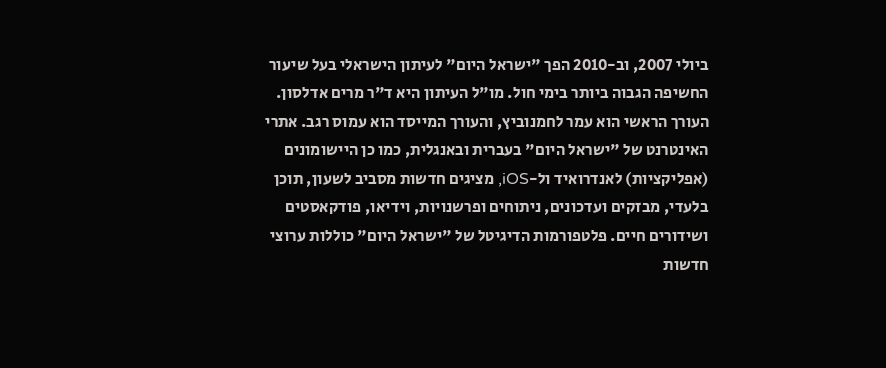ביולי 2007, וב-2010 הפך "ישראל היום" לעיתון הישראלי בעל שיעור החשיפה הגבוה ביותר בימי חול. מו"ל העיתון היא ד"ר מרים אדלסון. העורך הראשי הוא עמר לחמנוביץ, והעורך המייסד הוא עמוס רגב. אתרי האינטרנט של "ישראל היום" בעברית ובאנגלית, כמו כן היישומונים (אפליקציות) לאנדרואיד ול-iOS, מציגים חדשות מסביב לשעון, תוכן בלעדי, מבזקים ועדכונים, ניתוחים ופרשנויות, וידיאו, פודקאסטים ושידורים חיים. פלטפורמות הדיגיטל של "ישראל היום" כוללות ערוצי חדשות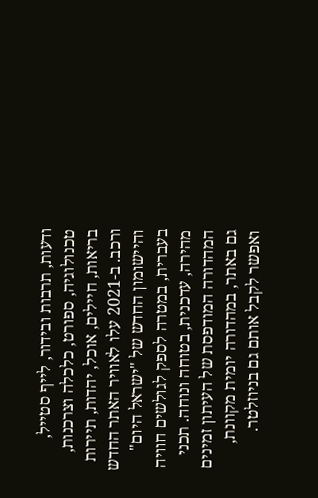ודעות, תרבות ובידור, לייף סטייל, טכנולוגיה, ספורט, כלכלה וצרכנות, בריאות, חיילים, אוכל, יהדות, תיירות ורכב. ב-2021 עלו לאוויר האתר החדש והיישומון החדש של "ישראל היום" בעברית, במטרה לספק לגולשים חוויה מהירה, עדכנית, בטוחה ונוחה. תכני המהדורה המודפסת של העיתון זמינים גם באתר, במהדורה יומית מקוונת, ואפשר לקבל אותם גם בניוזלטר.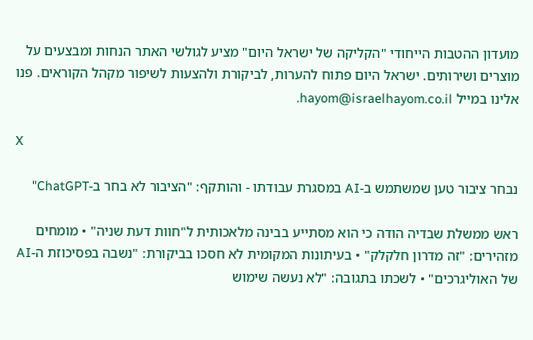מועדון ההטבות הייחודי "הקליקה של ישראל היום" מציע לגולשי האתר הנחות ומבצעים על מוצרים ושירותים. ישראל היום פתוח להערות, לביקורת ולהצעות לשיפור מקהל הקוראים. פנו אלינו במייל hayom@israelhayom.co.il.

X

נבחר ציבור טען שמשתמש ב-AI במסגרת עבודתו - והותקף: "הציבור לא בחר ב-ChatGPT"

ראש ממשלת שבדיה הודה כי הוא מסתייע בבינה מלאכותית ל"חוות דעת שניה" • מומחים מזהירים: "זה מדרון חלקלק" • בעיתונות המקומית לא חסכו בביקורת: "נשבה בפסיכוזת ה-AI של האוליגרכים" • לשכתו בתגובה: "לא נעשה שימוש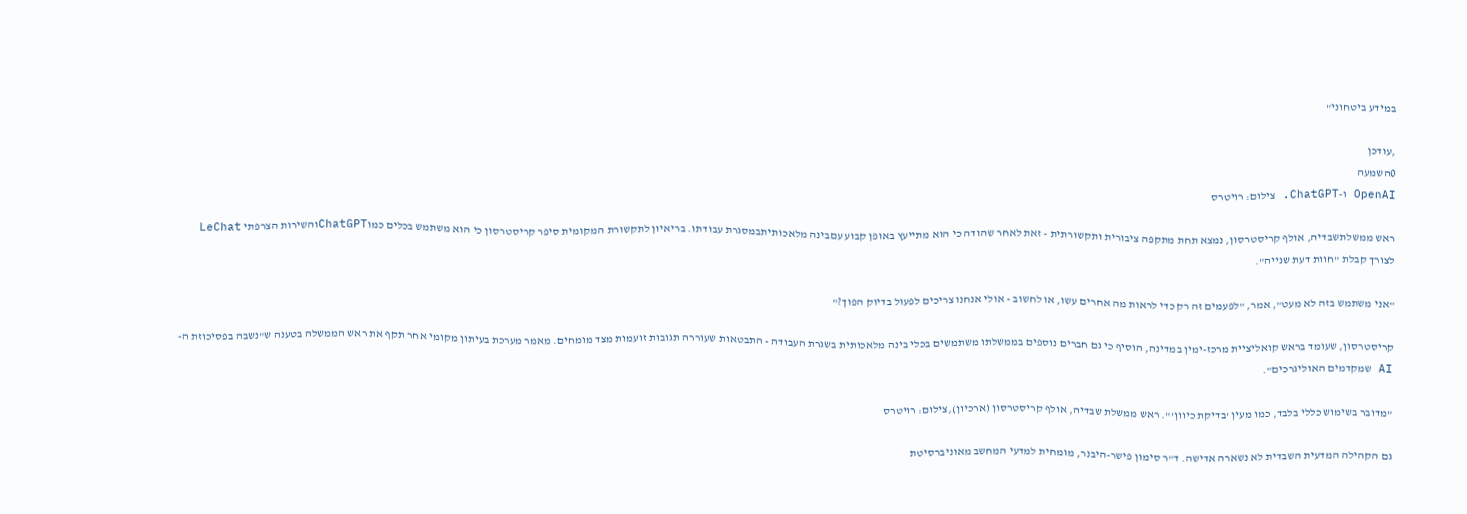במידע ביטחוני"

,עודכן
0השמעה
OpenAI ו-ChatGPT. צילום: רויטרס

ראש ממשלתשבדיה, אולף קריסטרסון, נמצא תחת מתקפה ציבורית ותקשורתית - זאת לאחר שהודה כי הוא מתייעץ באופן קבוע עםבינה מלאכותיתבמסגרת עבודתו. בריאיון לתקשורת המקומית סיפר קריסטרסון כי הוא משתמש בכלים כמוChatGPTוהשירות הצרפתי LeChat לצורך קבלת "חוות דעת שנייה".

"אני משתמש בזה לא מעט", אמר, "לפעמים זה רק כדי לראות מה אחרים עשו, או לחשוב - אולי אנחנו צריכים לפעול בדיוק הפוך?"

קריסטרסון, שעומד בראש קואליציית מרכז-ימין במדינה, הוסיף כי גם חברים נוספים בממשלתו משתמשים בכלי בינה מלאכותית בשגרת העבודה - התבטאות שעוררה תגובות זועמות מצד מומחים. מאמר מערכת בעיתון מקומי אחר תקף את ראש הממשלה בטענה ש"נשבה בפסיכוזת ה-AI שמקדמים האוליגרכים".

"מדובר בשימוש כללי בלבד, כמו מעין 'בדיקת כיוון'". ראש ממשלת שבדיה, אולף קריסטרסון (ארכיון),צילום: רויטרס

גם הקהילה המדעית השבדית לא נשארה אדישה. ד"ר סימון פישר-היבנר, מומחית למדעי המחשב מאוניברסיטת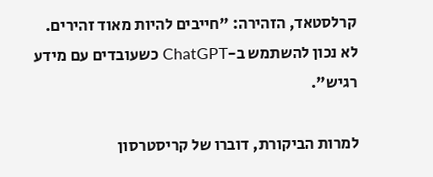קרלסטאד, הזהירה: "חייבים להיות מאוד זהירים. לא נכון להשתמש ב-ChatGPT כשעובדים עם מידע רגיש".

למרות הביקורת, דוברו של קריסטרסון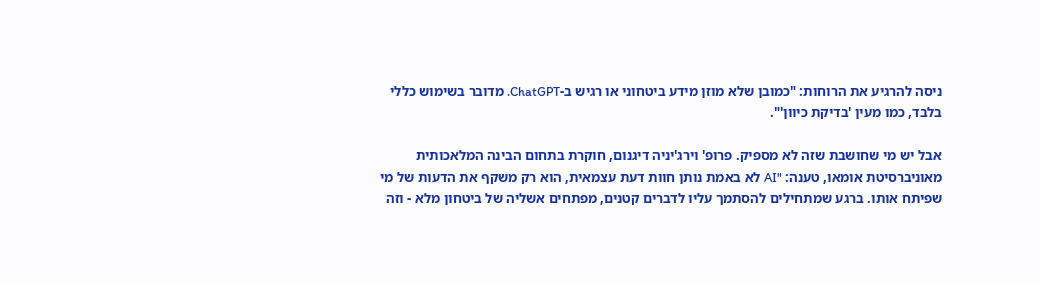ניסה להרגיע את הרוחות: "כמובן שלא מוזן מידע ביטחוני או רגיש ב-ChatGPT. מדובר בשימוש כללי בלבד, כמו מעין 'בדיקת כיוון'".

אבל יש מי שחושבת שזה לא מספיק. פרופ' וירג'יניה דיגנום, חוקרת בתחום הבינה המלאכותית מאוניברסיטת אומאו, טענה: "AI לא באמת נותן חוות דעת עצמאית, הוא רק משקף את הדעות של מי שפיתח אותו. ברגע שמתחילים להסתמך עליו לדברים קטנים, מפתחים אשליה של ביטחון מלא - וזה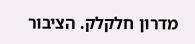מדרון חלקלק. הציבור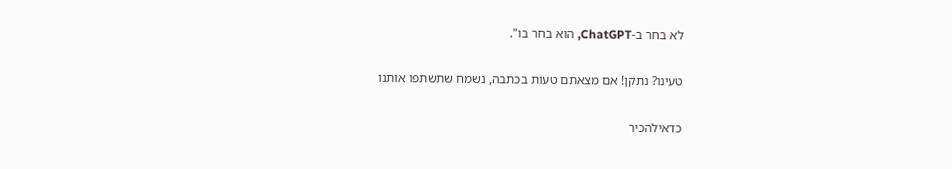לא בחר ב-ChatGPT, הוא בחר בו".

טעינו? נתקן! אם מצאתם טעות בכתבה, נשמח שתשתפו אותנו

כדאילהכיר